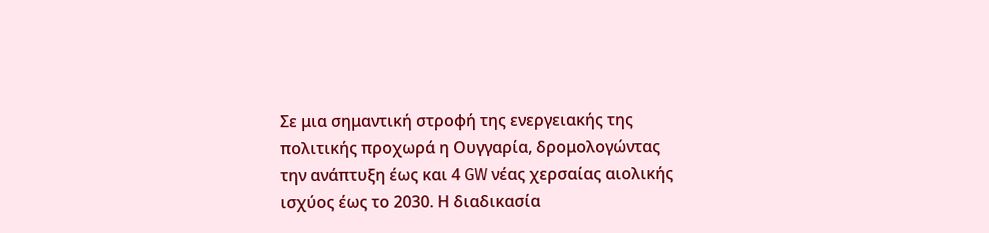Σε μια σημαντική στροφή της ενεργειακής της πολιτικής προχωρά η Ουγγαρία, δρομολογώντας την ανάπτυξη έως και 4 GW νέας χερσαίας αιολικής ισχύος έως το 2030. Η διαδικασία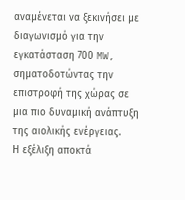αναμένεται να ξεκινήσει με διαγωνισμό για την εγκατάσταση 700 MW, σηματοδοτώντας την επιστροφή της χώρας σε μια πιο δυναμική ανάπτυξη της αιολικής ενέργειας.
Η εξέλιξη αποκτά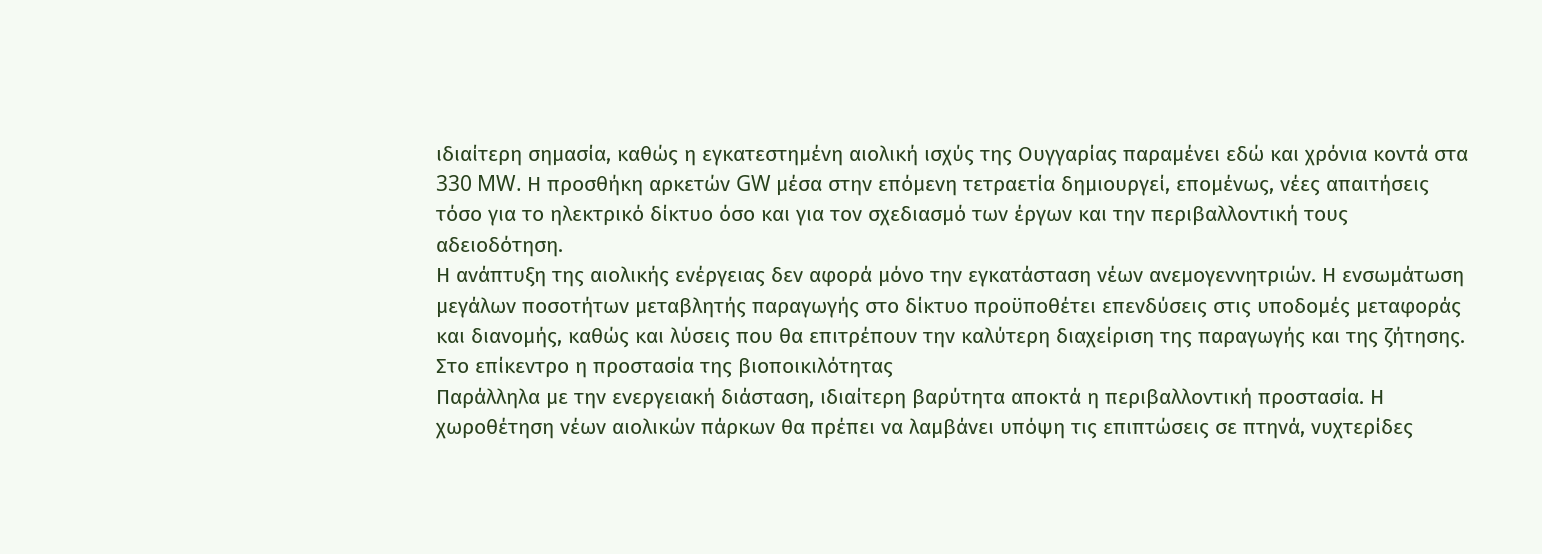ιδιαίτερη σημασία, καθώς η εγκατεστημένη αιολική ισχύς της Ουγγαρίας παραμένει εδώ και χρόνια κοντά στα 330 MW. Η προσθήκη αρκετών GW μέσα στην επόμενη τετραετία δημιουργεί, επομένως, νέες απαιτήσεις τόσο για το ηλεκτρικό δίκτυο όσο και για τον σχεδιασμό των έργων και την περιβαλλοντική τους αδειοδότηση.
Η ανάπτυξη της αιολικής ενέργειας δεν αφορά μόνο την εγκατάσταση νέων ανεμογεννητριών. Η ενσωμάτωση μεγάλων ποσοτήτων μεταβλητής παραγωγής στο δίκτυο προϋποθέτει επενδύσεις στις υποδομές μεταφοράς και διανομής, καθώς και λύσεις που θα επιτρέπουν την καλύτερη διαχείριση της παραγωγής και της ζήτησης.
Στο επίκεντρο η προστασία της βιοποικιλότητας
Παράλληλα με την ενεργειακή διάσταση, ιδιαίτερη βαρύτητα αποκτά η περιβαλλοντική προστασία. Η χωροθέτηση νέων αιολικών πάρκων θα πρέπει να λαμβάνει υπόψη τις επιπτώσεις σε πτηνά, νυχτερίδες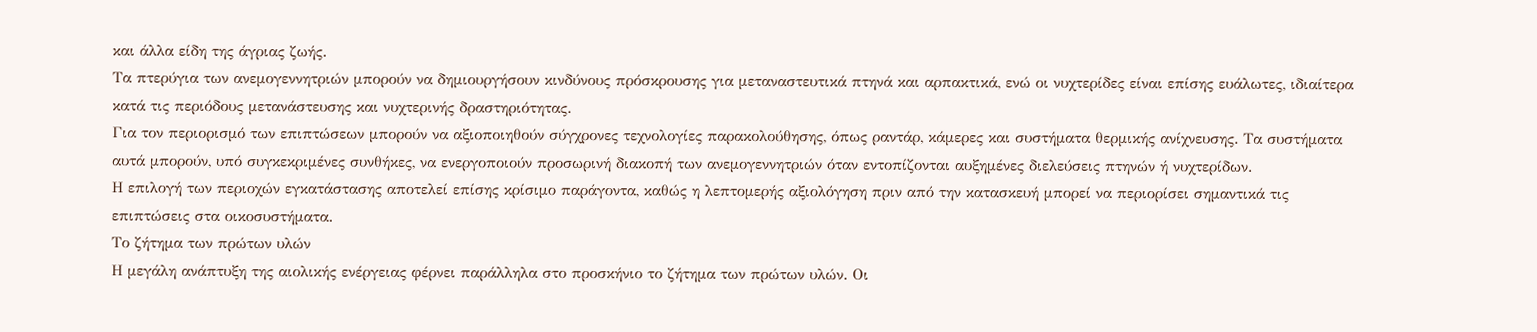και άλλα είδη της άγριας ζωής.
Τα πτερύγια των ανεμογεννητριών μπορούν να δημιουργήσουν κινδύνους πρόσκρουσης για μεταναστευτικά πτηνά και αρπακτικά, ενώ οι νυχτερίδες είναι επίσης ευάλωτες, ιδιαίτερα κατά τις περιόδους μετανάστευσης και νυχτερινής δραστηριότητας.
Για τον περιορισμό των επιπτώσεων μπορούν να αξιοποιηθούν σύγχρονες τεχνολογίες παρακολούθησης, όπως ραντάρ, κάμερες και συστήματα θερμικής ανίχνευσης. Τα συστήματα αυτά μπορούν, υπό συγκεκριμένες συνθήκες, να ενεργοποιούν προσωρινή διακοπή των ανεμογεννητριών όταν εντοπίζονται αυξημένες διελεύσεις πτηνών ή νυχτερίδων.
Η επιλογή των περιοχών εγκατάστασης αποτελεί επίσης κρίσιμο παράγοντα, καθώς η λεπτομερής αξιολόγηση πριν από την κατασκευή μπορεί να περιορίσει σημαντικά τις επιπτώσεις στα οικοσυστήματα.
Το ζήτημα των πρώτων υλών
Η μεγάλη ανάπτυξη της αιολικής ενέργειας φέρνει παράλληλα στο προσκήνιο το ζήτημα των πρώτων υλών. Οι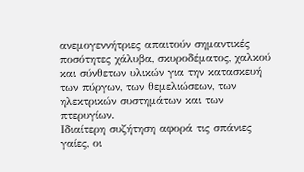ανεμογεννήτριες απαιτούν σημαντικές ποσότητες χάλυβα, σκυροδέματος, χαλκού και σύνθετων υλικών για την κατασκευή των πύργων, των θεμελιώσεων, των ηλεκτρικών συστημάτων και των πτερυγίων.
Ιδιαίτερη συζήτηση αφορά τις σπάνιες γαίες, οι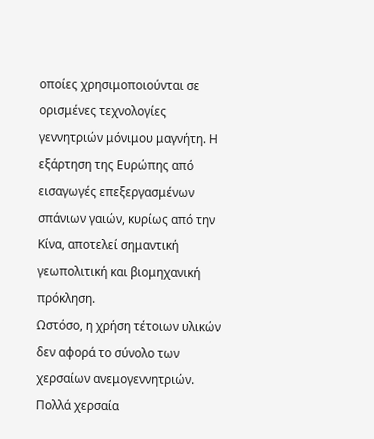οποίες χρησιμοποιούνται σε ορισμένες τεχνολογίες γεννητριών μόνιμου μαγνήτη. Η εξάρτηση της Ευρώπης από εισαγωγές επεξεργασμένων σπάνιων γαιών, κυρίως από την Κίνα, αποτελεί σημαντική γεωπολιτική και βιομηχανική πρόκληση.
Ωστόσο, η χρήση τέτοιων υλικών δεν αφορά το σύνολο των χερσαίων ανεμογεννητριών. Πολλά χερσαία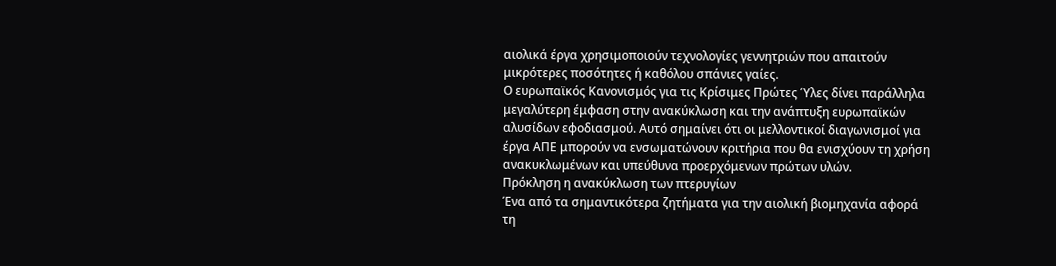αιολικά έργα χρησιμοποιούν τεχνολογίες γεννητριών που απαιτούν μικρότερες ποσότητες ή καθόλου σπάνιες γαίες.
Ο ευρωπαϊκός Κανονισμός για τις Κρίσιμες Πρώτες Ύλες δίνει παράλληλα μεγαλύτερη έμφαση στην ανακύκλωση και την ανάπτυξη ευρωπαϊκών αλυσίδων εφοδιασμού. Αυτό σημαίνει ότι οι μελλοντικοί διαγωνισμοί για έργα ΑΠΕ μπορούν να ενσωματώνουν κριτήρια που θα ενισχύουν τη χρήση ανακυκλωμένων και υπεύθυνα προερχόμενων πρώτων υλών.
Πρόκληση η ανακύκλωση των πτερυγίων
Ένα από τα σημαντικότερα ζητήματα για την αιολική βιομηχανία αφορά τη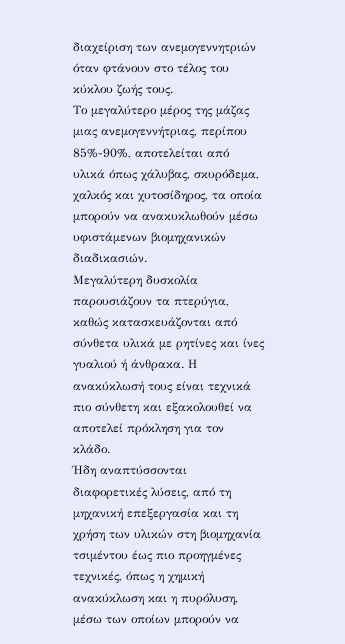διαχείριση των ανεμογεννητριών όταν φτάνουν στο τέλος του κύκλου ζωής τους.
Το μεγαλύτερο μέρος της μάζας μιας ανεμογεννήτριας, περίπου 85%-90%, αποτελείται από υλικά όπως χάλυβας, σκυρόδεμα, χαλκός και χυτοσίδηρος, τα οποία μπορούν να ανακυκλωθούν μέσω υφιστάμενων βιομηχανικών διαδικασιών.
Μεγαλύτερη δυσκολία παρουσιάζουν τα πτερύγια, καθώς κατασκευάζονται από σύνθετα υλικά με ρητίνες και ίνες γυαλιού ή άνθρακα. Η ανακύκλωσή τους είναι τεχνικά πιο σύνθετη και εξακολουθεί να αποτελεί πρόκληση για τον κλάδο.
Ήδη αναπτύσσονται διαφορετικές λύσεις, από τη μηχανική επεξεργασία και τη χρήση των υλικών στη βιομηχανία τσιμέντου έως πιο προηγμένες τεχνικές, όπως η χημική ανακύκλωση και η πυρόλυση, μέσω των οποίων μπορούν να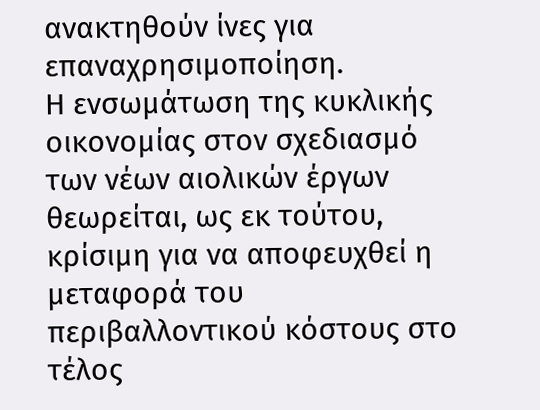ανακτηθούν ίνες για επαναχρησιμοποίηση.
Η ενσωμάτωση της κυκλικής οικονομίας στον σχεδιασμό των νέων αιολικών έργων θεωρείται, ως εκ τούτου, κρίσιμη για να αποφευχθεί η μεταφορά του περιβαλλοντικού κόστους στο τέλος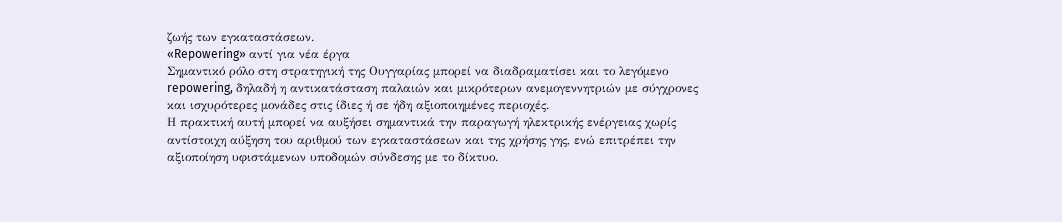ζωής των εγκαταστάσεων.
«Repowering» αντί για νέα έργα
Σημαντικό ρόλο στη στρατηγική της Ουγγαρίας μπορεί να διαδραματίσει και το λεγόμενο repowering, δηλαδή η αντικατάσταση παλαιών και μικρότερων ανεμογεννητριών με σύγχρονες και ισχυρότερες μονάδες στις ίδιες ή σε ήδη αξιοποιημένες περιοχές.
Η πρακτική αυτή μπορεί να αυξήσει σημαντικά την παραγωγή ηλεκτρικής ενέργειας χωρίς αντίστοιχη αύξηση του αριθμού των εγκαταστάσεων και της χρήσης γης, ενώ επιτρέπει την αξιοποίηση υφιστάμενων υποδομών σύνδεσης με το δίκτυο.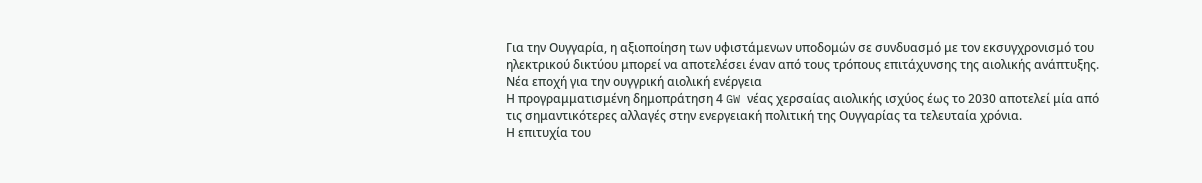Για την Ουγγαρία, η αξιοποίηση των υφιστάμενων υποδομών σε συνδυασμό με τον εκσυγχρονισμό του ηλεκτρικού δικτύου μπορεί να αποτελέσει έναν από τους τρόπους επιτάχυνσης της αιολικής ανάπτυξης.
Νέα εποχή για την ουγγρική αιολική ενέργεια
Η προγραμματισμένη δημοπράτηση 4 GW νέας χερσαίας αιολικής ισχύος έως το 2030 αποτελεί μία από τις σημαντικότερες αλλαγές στην ενεργειακή πολιτική της Ουγγαρίας τα τελευταία χρόνια.
Η επιτυχία του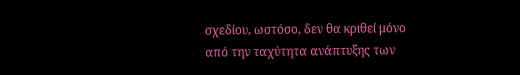σχεδίου, ωστόσο, δεν θα κριθεί μόνο από την ταχύτητα ανάπτυξης των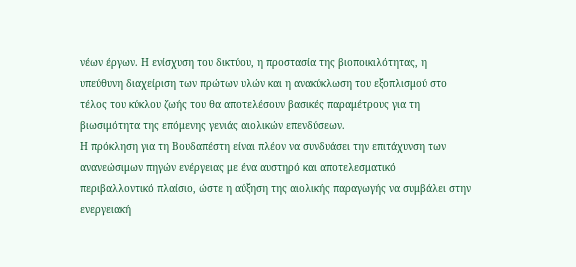νέων έργων. Η ενίσχυση του δικτύου, η προστασία της βιοποικιλότητας, η υπεύθυνη διαχείριση των πρώτων υλών και η ανακύκλωση του εξοπλισμού στο τέλος του κύκλου ζωής του θα αποτελέσουν βασικές παραμέτρους για τη βιωσιμότητα της επόμενης γενιάς αιολικών επενδύσεων.
Η πρόκληση για τη Βουδαπέστη είναι πλέον να συνδυάσει την επιτάχυνση των ανανεώσιμων πηγών ενέργειας με ένα αυστηρό και αποτελεσματικό περιβαλλοντικό πλαίσιο, ώστε η αύξηση της αιολικής παραγωγής να συμβάλει στην ενεργειακή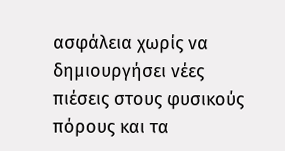ασφάλεια χωρίς να δημιουργήσει νέες πιέσεις στους φυσικούς πόρους και τα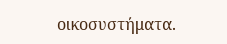οικοσυστήματα.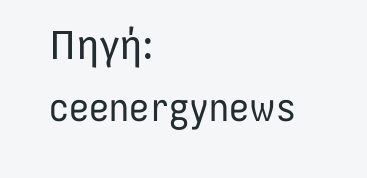Πηγή: ceenergynews